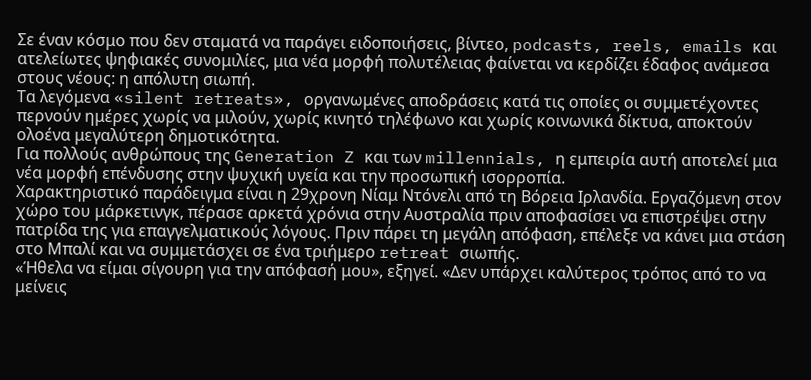Σε έναν κόσμο που δεν σταματά να παράγει ειδοποιήσεις, βίντεο, podcasts, reels, emails και ατελείωτες ψηφιακές συνομιλίες, μια νέα μορφή πολυτέλειας φαίνεται να κερδίζει έδαφος ανάμεσα στους νέους: η απόλυτη σιωπή.
Τα λεγόμενα «silent retreats», οργανωμένες αποδράσεις κατά τις οποίες οι συμμετέχοντες περνούν ημέρες χωρίς να μιλούν, χωρίς κινητό τηλέφωνο και χωρίς κοινωνικά δίκτυα, αποκτούν ολοένα μεγαλύτερη δημοτικότητα.
Για πολλούς ανθρώπους της Generation Z και των millennials, η εμπειρία αυτή αποτελεί μια νέα μορφή επένδυσης στην ψυχική υγεία και την προσωπική ισορροπία.
Χαρακτηριστικό παράδειγμα είναι η 29χρονη Νίαμ Ντόνελι από τη Βόρεια Ιρλανδία. Εργαζόμενη στον χώρο του μάρκετινγκ, πέρασε αρκετά χρόνια στην Αυστραλία πριν αποφασίσει να επιστρέψει στην πατρίδα της για επαγγελματικούς λόγους. Πριν πάρει τη μεγάλη απόφαση, επέλεξε να κάνει μια στάση στο Μπαλί και να συμμετάσχει σε ένα τριήμερο retreat σιωπής.
«Ήθελα να είμαι σίγουρη για την απόφασή μου», εξηγεί. «Δεν υπάρχει καλύτερος τρόπος από το να μείνεις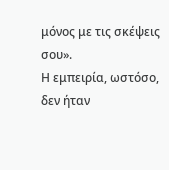μόνος με τις σκέψεις σου».
Η εμπειρία, ωστόσο, δεν ήταν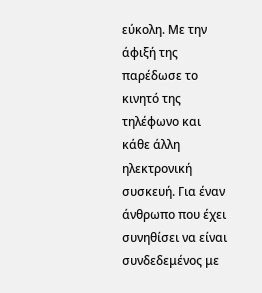εύκολη. Με την άφιξή της παρέδωσε το κινητό της τηλέφωνο και κάθε άλλη ηλεκτρονική συσκευή. Για έναν άνθρωπο που έχει συνηθίσει να είναι συνδεδεμένος με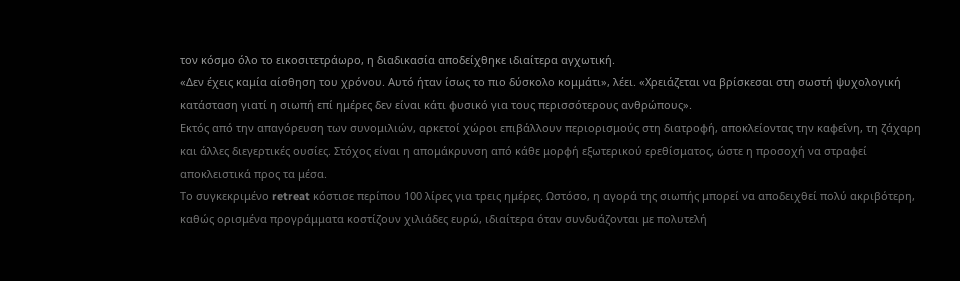τον κόσμο όλο το εικοσιτετράωρο, η διαδικασία αποδείχθηκε ιδιαίτερα αγχωτική.
«Δεν έχεις καμία αίσθηση του χρόνου. Αυτό ήταν ίσως το πιο δύσκολο κομμάτι», λέει. «Χρειάζεται να βρίσκεσαι στη σωστή ψυχολογική κατάσταση γιατί η σιωπή επί ημέρες δεν είναι κάτι φυσικό για τους περισσότερους ανθρώπους».
Εκτός από την απαγόρευση των συνομιλιών, αρκετοί χώροι επιβάλλουν περιορισμούς στη διατροφή, αποκλείοντας την καφεΐνη, τη ζάχαρη και άλλες διεγερτικές ουσίες. Στόχος είναι η απομάκρυνση από κάθε μορφή εξωτερικού ερεθίσματος, ώστε η προσοχή να στραφεί αποκλειστικά προς τα μέσα.
Το συγκεκριμένο retreat κόστισε περίπου 100 λίρες για τρεις ημέρες. Ωστόσο, η αγορά της σιωπής μπορεί να αποδειχθεί πολύ ακριβότερη, καθώς ορισμένα προγράμματα κοστίζουν χιλιάδες ευρώ, ιδιαίτερα όταν συνδυάζονται με πολυτελή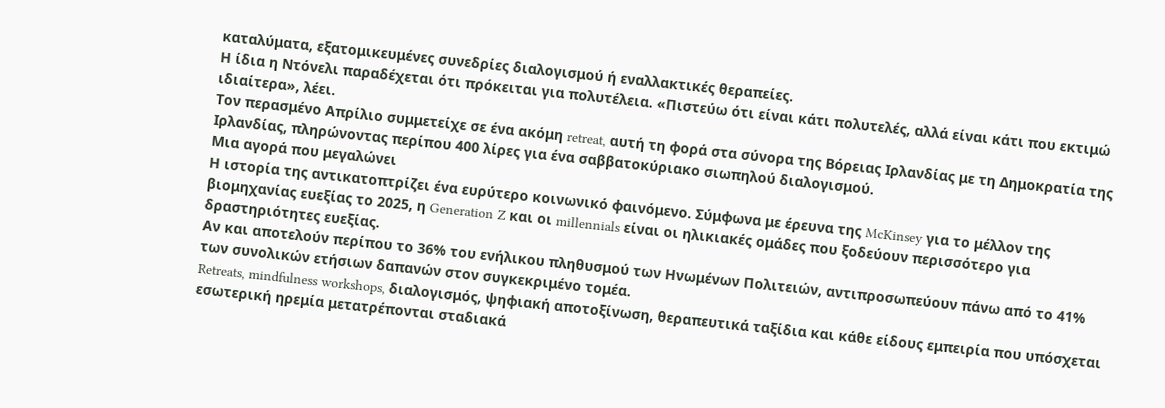καταλύματα, εξατομικευμένες συνεδρίες διαλογισμού ή εναλλακτικές θεραπείες.
Η ίδια η Ντόνελι παραδέχεται ότι πρόκειται για πολυτέλεια. «Πιστεύω ότι είναι κάτι πολυτελές, αλλά είναι κάτι που εκτιμώ ιδιαίτερα», λέει.
Τον περασμένο Απρίλιο συμμετείχε σε ένα ακόμη retreat, αυτή τη φορά στα σύνορα της Βόρειας Ιρλανδίας με τη Δημοκρατία της Ιρλανδίας, πληρώνοντας περίπου 400 λίρες για ένα σαββατοκύριακο σιωπηλού διαλογισμού.
Μια αγορά που μεγαλώνει
Η ιστορία της αντικατοπτρίζει ένα ευρύτερο κοινωνικό φαινόμενο. Σύμφωνα με έρευνα της McKinsey για το μέλλον της βιομηχανίας ευεξίας το 2025, η Generation Z και οι millennials είναι οι ηλικιακές ομάδες που ξοδεύουν περισσότερο για δραστηριότητες ευεξίας.
Αν και αποτελούν περίπου το 36% του ενήλικου πληθυσμού των Ηνωμένων Πολιτειών, αντιπροσωπεύουν πάνω από το 41% των συνολικών ετήσιων δαπανών στον συγκεκριμένο τομέα.
Retreats, mindfulness workshops, διαλογισμός, ψηφιακή αποτοξίνωση, θεραπευτικά ταξίδια και κάθε είδους εμπειρία που υπόσχεται εσωτερική ηρεμία μετατρέπονται σταδιακά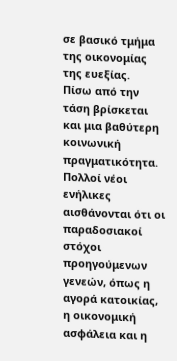σε βασικό τμήμα της οικονομίας της ευεξίας.
Πίσω από την τάση βρίσκεται και μια βαθύτερη κοινωνική πραγματικότητα. Πολλοί νέοι ενήλικες αισθάνονται ότι οι παραδοσιακοί στόχοι προηγούμενων γενεών, όπως η αγορά κατοικίας, η οικονομική ασφάλεια και η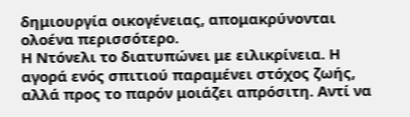δημιουργία οικογένειας, απομακρύνονται ολοένα περισσότερο.
Η Ντόνελι το διατυπώνει με ειλικρίνεια. Η αγορά ενός σπιτιού παραμένει στόχος ζωής, αλλά προς το παρόν μοιάζει απρόσιτη. Αντί να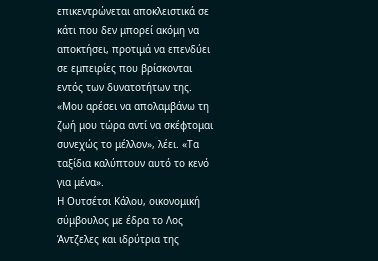επικεντρώνεται αποκλειστικά σε κάτι που δεν μπορεί ακόμη να αποκτήσει, προτιμά να επενδύει σε εμπειρίες που βρίσκονται εντός των δυνατοτήτων της.
«Μου αρέσει να απολαμβάνω τη ζωή μου τώρα αντί να σκέφτομαι συνεχώς το μέλλον», λέει. «Τα ταξίδια καλύπτουν αυτό το κενό για μένα».
Η Ουτσέτσι Κάλου, οικονομική σύμβουλος με έδρα το Λος Άντζελες και ιδρύτρια της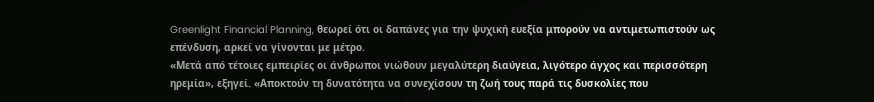Greenlight Financial Planning, θεωρεί ότι οι δαπάνες για την ψυχική ευεξία μπορούν να αντιμετωπιστούν ως επένδυση, αρκεί να γίνονται με μέτρο.
«Μετά από τέτοιες εμπειρίες οι άνθρωποι νιώθουν μεγαλύτερη διαύγεια, λιγότερο άγχος και περισσότερη ηρεμία», εξηγεί. «Αποκτούν τη δυνατότητα να συνεχίσουν τη ζωή τους παρά τις δυσκολίες που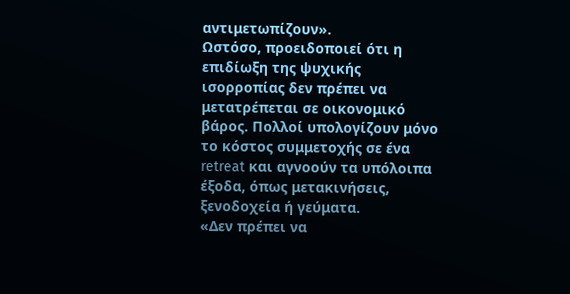αντιμετωπίζουν».
Ωστόσο, προειδοποιεί ότι η επιδίωξη της ψυχικής ισορροπίας δεν πρέπει να μετατρέπεται σε οικονομικό βάρος. Πολλοί υπολογίζουν μόνο το κόστος συμμετοχής σε ένα retreat και αγνοούν τα υπόλοιπα έξοδα, όπως μετακινήσεις, ξενοδοχεία ή γεύματα.
«Δεν πρέπει να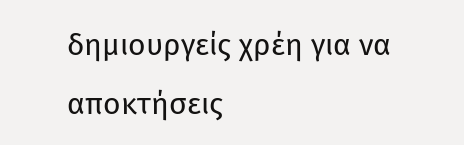δημιουργείς χρέη για να αποκτήσεις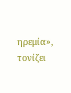ηρεμία», τονίζει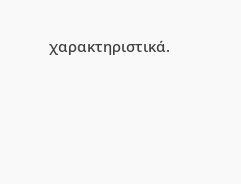χαρακτηριστικά.